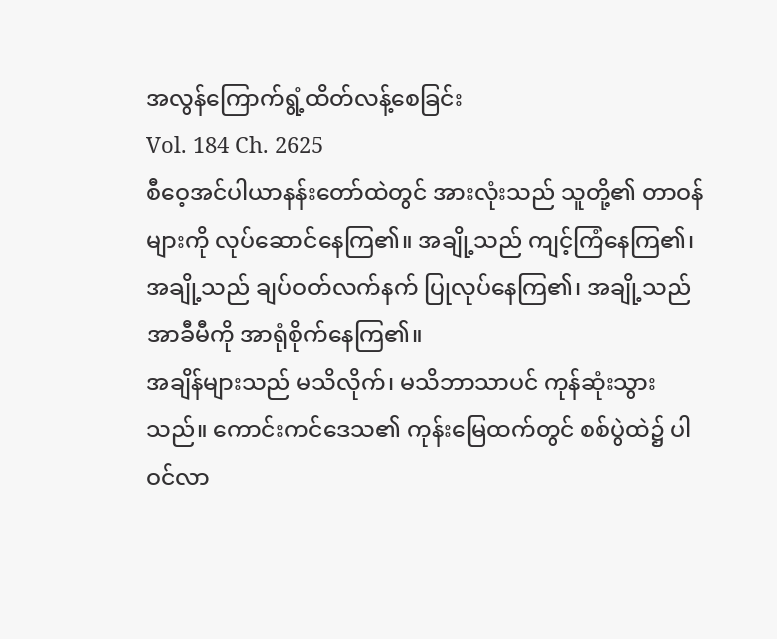အလွန်ကြောက်ရွံ့ထိတ်လန့်စေခြင်း
Vol. 184 Ch. 2625
စီဝေ့အင်ပါယာနန်းတော်ထဲတွင် အားလုံးသည် သူတို့၏ တာဝန်များကို လုပ်ဆောင်နေကြ၏။ အချို့သည် ကျင့်ကြံနေကြ၏၊ အချို့သည် ချပ်ဝတ်လက်နက် ပြုလုပ်နေကြ၏၊ အချို့သည် အာခီမီကို အာရုံစိုက်နေကြ၏။
အချိန်များသည် မသိလိုက်၊ မသိဘာသာပင် ကုန်ဆုံးသွားသည်။ ကောင်းကင်ဒေသ၏ ကုန်းမြေထက်တွင် စစ်ပွဲထဲ၌ ပါဝင်လာ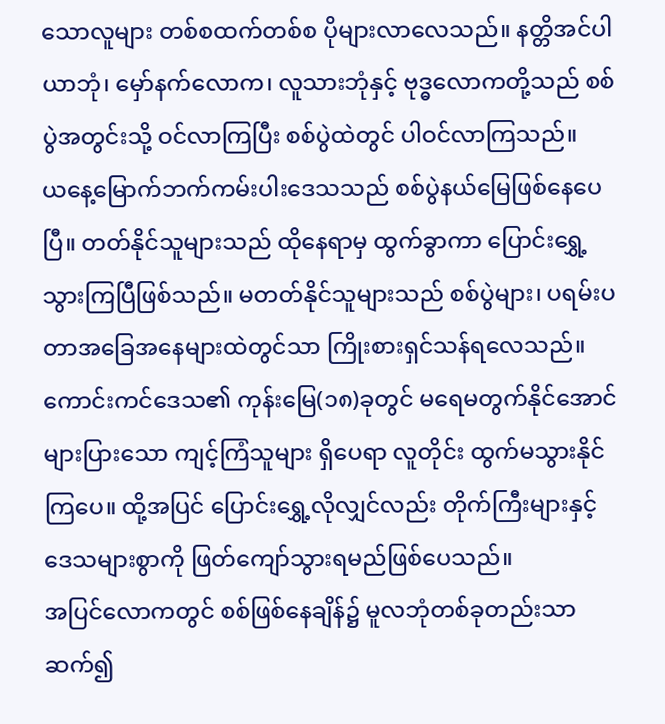သောလူများ တစ်စထက်တစ်စ ပိုများလာလေသည်။ နတ္တိအင်ပါယာဘုံ၊ မှော်နက်လောက၊ လူသားဘုံနှင့် ဗုဒ္ဓလောကတို့သည် စစ်ပွဲအတွင်းသို့ ဝင်လာကြပြီး စစ်ပွဲထဲတွင် ပါဝင်လာကြသည်။
ယနေ့မြောက်ဘက်ကမ်းပါးဒေသသည် စစ်ပွဲနယ်မြေဖြစ်နေပေပြီ။ တတ်နိုင်သူများသည် ထိုနေရာမှ ထွက်ခွာကာ ပြောင်းရွှေ့သွားကြပြီဖြစ်သည်။ မတတ်နိုင်သူများသည် စစ်ပွဲများ၊ ပရမ်းပတာအခြေအနေများထဲတွင်သာ ကြိုးစားရှင်သန်ရလေသည်။ ကောင်းကင်ဒေသ၏ ကုန်းမြေ(၁၈)ခုတွင် မရေမတွက်နိုင်အောင်များပြားသော ကျင့်ကြံသူများ ရှိပေရာ လူတိုင်း ထွက်မသွားနိုင်ကြပေ။ ထို့အပြင် ပြောင်းရွှေ့လိုလျှင်လည်း တိုက်ကြီးများနှင့် ဒေသများစွာကို ဖြတ်ကျော်သွားရမည်ဖြစ်ပေသည်။
အပြင်လောကတွင် စစ်ဖြစ်နေချိန်၌ မူလဘုံတစ်ခုတည်းသာ ဆက်၍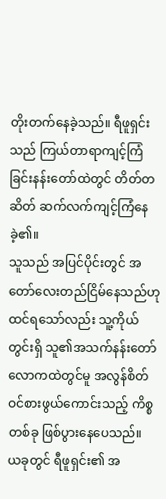တိုးတက်နေခဲ့သည်။ ရီဖူရှင်းသည် ကြယ်တာရာကျင့်ကြံခြင်းနန်းတော်ထဲတွင် တိတ်တဆိတ် ဆက်လက်ကျင့်ကြံနေခဲ့၏။
သူသည် အပြင်ပိုင်းတွင် အတော်လေးတည်ငြိမ်နေသည်ဟု ထင်ရသော်လည်း သူ့ကိုယ်တွင်းရှိ သူ၏အသက်နန်းတော်လောကထဲတွင်မူ အလွန်စိတ်ဝင်စားဖွယ်ကောင်းသည့် ကိစ္စတစ်ခု ဖြစ်ပွားနေပေသည်။
ယခုတွင် ရီဖူရှင်း၏ အ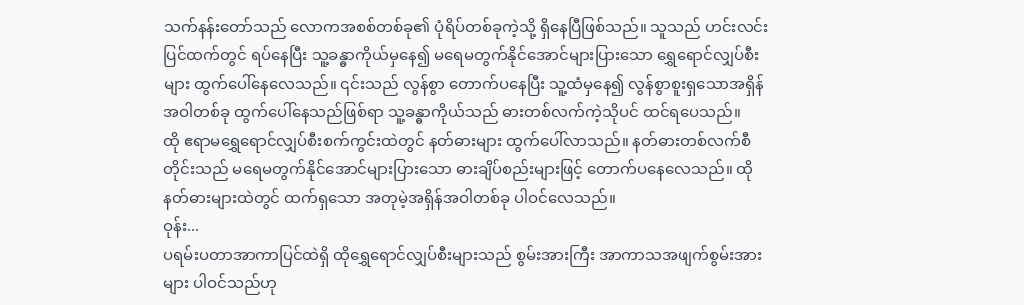သက်နန်းတော်သည် လောကအစစ်တစ်ခု၏ ပုံရိပ်တစ်ခုကဲ့သို့ ရှိနေပြီဖြစ်သည်။ သူသည် ဟင်းလင်းပြင်ထက်တွင် ရပ်နေပြီး သူ့ခန္ဓာကိုယ်မှနေ၍ မရေမတွက်နိုင်အောင်များပြားသော ရွှေရောင်လျှပ်စီးများ ထွက်ပေါ်နေလေသည်။ ၎င်းသည် လွန်စွာ တောက်ပနေပြီး သူ့ထံမှနေ၍ လွန်စွာစူးရှသောအရှိန်အဝါတစ်ခု ထွက်ပေါ်နေသည်ဖြစ်ရာ သူ့ခန္ဓာကိုယ်သည် ဓားတစ်လက်ကဲ့သိုပင် ထင်ရပေသည်။
ထို ဧရာမရွှေရောင်လျှပ်စီးစက်ကွင်းထဲတွင် နတ်ဓားများ ထွက်ပေါ်လာသည်။ နတ်ဓားတစ်လက်စီတိုင်းသည် မရေမတွက်နိုင်အောင်များပြားသော ဓားချိပ်စည်းများဖြင့် တောက်ပနေလေသည်။ ထိုနတ်ဓားများထဲတွင် ထက်ရှသော အတုမဲ့အရှိန်အဝါတစ်ခု ပါဝင်လေသည်။
ဝုန်း...
ပရမ်းပတာအာကာပြင်ထဲရှိ ထိုရွှေရောင်လျှပ်စီးများသည် စွမ်းအားကြီး အာကာသအဖျက်စွမ်းအားများ ပါဝင်သည်ဟု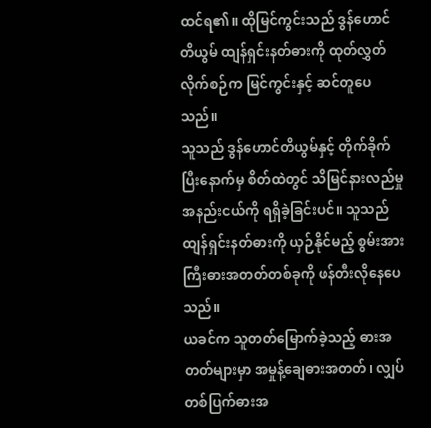ထင်ရ၏။ ထိုမြင်ကွင်းသည် ဒွန်ဟောင်တိယွမ် ထျန်ရှင်းနတ်ဓားကို ထုတ်လွှတ်လိုက်စဉ်က မြင်ကွင်းနှင့် ဆင်တူပေသည်။
သူသည် ဒွန်ဟောင်တိယွမ်နှင့် တိုက်ခိုက်ပြီးနောက်မှ စိတ်ထဲတွင် သိမြင်နားလည်မှုအနည်းငယ်ကို ရရှိခဲ့ခြင်းပင်။ သူသည် ထျန်ရှင်းနတ်ဓားကို ယှဉ်နိုင်မည့် စွမ်းအားကြီးဓားအတတ်တစ်ခုကို ဖန်တီးလိုနေပေသည်။
ယခင်က သူတတ်မြောက်ခဲ့သည့် ဓားအတတ်များမှာ အမှုန့်ချေဓားအတတ်၊ လျှပ်တစ်ပြက်ဓားအ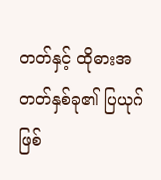တတ်နှင့် ထိုဓားအတတ်နှစ်ခု၏ ပြယုဂ်ဖြစ်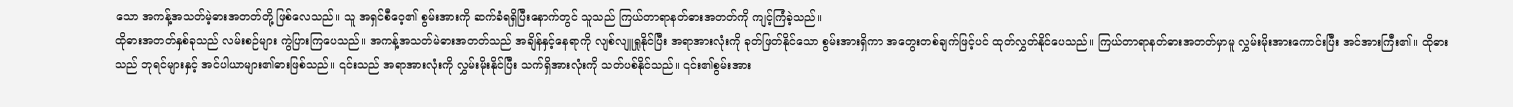သော အကန့်အသတ်မဲ့ဓားအတတ်တို့ ဖြစ်လေသည်။ သူ အရှင်စီဝေ့၏ စွမ်းအားကို ဆက်ခံရရှိပြီးနောက်တွင် သူသည် ကြယ်တာရာနတ်ဓားအတတ်ကို ကျင့်ကြံခဲ့သည်။
ထိုဓားအတတ်နှစ်ခုသည် လမ်းစဉ်များ ကွဲပြားကြပေသည်။ အကန့်အသတ်မဲဓားအတတ်သည် အချိန်နှင့်နေရာကို လျစ်လျူရှုနိုင်ပြီး အရာအားလုံးကို ခုတ်ဖြတ်နိုင်သော စွမ်းအားရှိကာ အတွေးတစ်ချက်ဖြင့်ပင် ထုတ်လွှတ်နိုင်ပေသည်။ ကြယ်တာရာနတ်ဓားအတတ်မှာမူ လွှမ်းမိုးအားကောင်းပြီး အင်အားကြီး၏။ ထိုဓားသည် ဘုရင်များနှင့် အင်ပါယာများ၏ဓားဖြစ်သည်။ ၎င်းသည် အရာအားလုံးကို လွှမ်းမိုးနိုင်ပြီး သက်ရှိအားလုံးကို သတ်ပစ်နိုင်သည်။ ၎င်း၏စွမ်းအား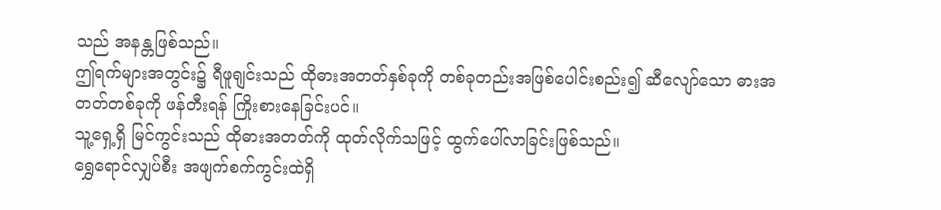သည် အနန္တဖြစ်သည်။
ဤရက်များအတွင်း၌ ရီဖူရျင်းသည် ထိုဓားအတတ်နှစ်ခုကို တစ်ခုတည်းအဖြစ်ပေါင်းစည်း၍ ဆီလျော်သော ဓားအတတ်တစ်ခုကို ဖန်တီးရန် ကြိုးစားနေခြင်းပင်။
သူ့ရှေ့ရှိ မြင်ကွင်းသည် ထိုဓားအတတ်ကို ထုတ်လိုက်သဖြင့် ထွက်ပေါ်လာခြင်းဖြစ်သည်။
ရွှေရောင်လျှပ်စီး အဖျက်စက်ကွင်းထဲရှိ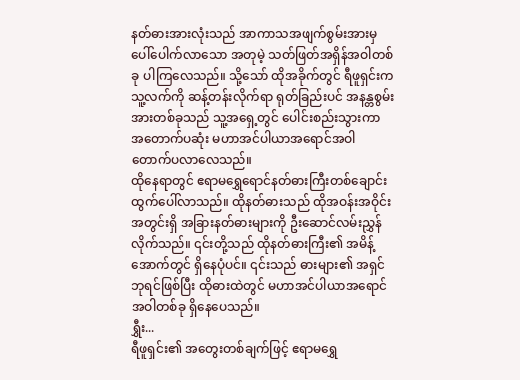နတ်ဓားအားလုံးသည် အာကာသအဖျက်စွမ်းအားမှ ပေါ်ပေါက်လာသော အတုမဲ့ သတ်ဖြတ်အရှိန်အဝါတစ်ခု ပါကြလေသည်။ သို့သော် ထိုအခိုက်တွင် ရီဖူရှင်းက သူ့လက်ကို ဆန့်တန်းလိုက်ရာ ရုတ်ခြည်းပင် အနန္တစွမ်းအားတစ်ခုသည် သူ့အရှေ့တွင် ပေါင်းစည်းသွားကာ အတောက်ပဆုံး မဟာအင်ပါယာအရောင်အဝါ တောက်ပလာလေသည်။
ထိုနေရာတွင် ဧရာမရွှေရောင်နတ်ဓားကြီးတစ်ချောင်း ထွက်ပေါ်လာသည်။ ထိုနတ်ဓားသည် ထိုအဝန်းအဝိုင်းအတွင်းရှိ အခြားနတ်ဓားများကို ဦးဆောင်လမ်းညွှန်လိုက်သည်။ ၎င်းတို့သည် ထိုနတ်ဓားကြီး၏ အမိန့်အောက်တွင် ရှိနေပုံပင်။ ၎င်းသည် ဓားများ၏ အရှင်ဘုရင်ဖြစ်ပြီး ထိုဓားထဲတွင် မဟာအင်ပါယာအရောင်အဝါတစ်ခု ရှိနေပေသည်။
ရွှီး...
ရီဖူရှင်း၏ အတွေးတစ်ချက်ဖြင့် ဧရာမရွှေ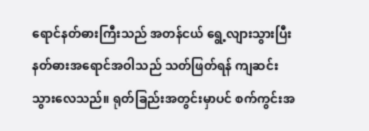ရောင်နတ်ဓားကြီးသည် အတန်ငယ် ရွေ့လျားသွားပြီး နတ်ဓားအရောင်အဝါသည် သတ်ဖြတ်ရန် ကျဆင်းသွားလေသည်။ ရုတ်ခြည်းအတွင်းမှာပင် စက်ကွင်းအ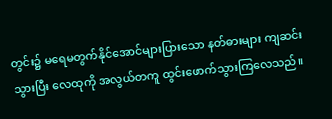တွင်း၌ မရေမတွက်နိုင်အောင်များပြားသော နတ်ဓားများ ကျဆင်းသွားပြီး လေထုကို အလွယ်တကူ ထွင်းဖောက်သွားကြလေသည်။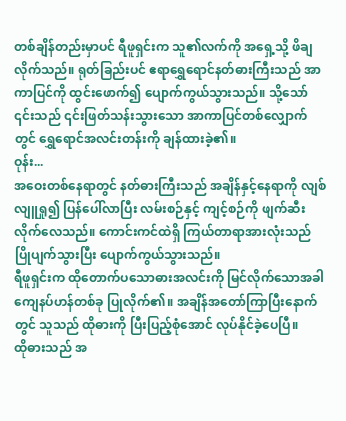တစ်ချိန်တည်းမှာပင် ရီဖူရှင်းက သူ၏လက်ကို အရှေ့သို့ ဖိချလိုက်သည်။ ရုတ်ခြည်းပင် ဧရာရွှေရောင်နတ်ဓားကြီးသည် အာကာပြင်ကို ထွင်းဖောက်၍ ပျောက်ကွယ်သွားသည်။ သို့သော် ၎င်းသည် ၎င်းဖြတ်သန်းသွားသော အာကာပြင်တစ်လျှောက်တွင် ရွှေရောင်အလင်းတန်းကို ချန်ထားခဲ့၏။
ဝုန်း...
အဝေးတစ်နေရာတွင် နတ်ဓားကြီးသည် အချိန်နှင့်နေရာကို လျစ်လျူရှု၍ ပြန်ပေါ်လာပြီး လမ်းစဉ်နှင့် ကျင့်စဉ်ကို ဖျက်ဆီးလိုက်လေသည်။ ကောင်းကင်ထဲရှိ ကြယ်တာရာအားလုံးသည် ပြိုပျက်သွားပြီး ပျောက်ကွယ်သွားသည်။
ရီဖူရှင်းက ထိုတောက်ပသောဓားအလင်းကို မြင်လိုက်သောအခါ ကျေနပ်ဟန်တစ်ခု ပြုလိုက်၏။ အချိန်အတော်ကြာပြီးနောက်တွင် သူသည် ထိုဓားကို ပြီးပြည့်စုံအောင် လုပ်နိုင်ခဲ့ပေပြီ။
ထိုဓားသည် အ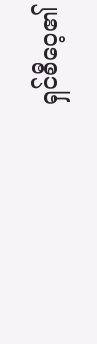ရှင်စီဝေ့၏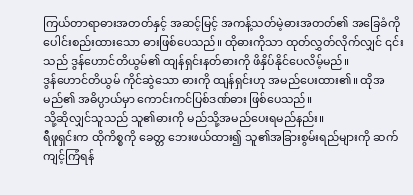ကြယ်တာရာဓားအတတ်နှင့် အဆင့်မြင့် အကန့်သတ်မဲ့ဓားအတတ်၏ အခြေခံကို ပေါင်းစည်းထားသော ဓားဖြစ်ပေသည်။ ထိုဓားကိုသာ ထုတ်လွှတ်လိုက်လျှင် ၎င်းသည် ဒွန်ဟောင်တိယွမ်၏ ထျန်ရှင်းနတ်ဓားကို ဖိနှိပ်နိုင်ပေလိမ့်မည်။
ဒွန်ဟောင်တိယွမ် ကိုင်ဆွဲသော ဓားကို ထျန်ရှင်းဟု အမည်ပေးထား၏။ ထိုအမည်၏ အဓိပ္ပာယ်မှာ ကောင်းကင်ပြစ်ဒဏ်ဓား ဖြစ်ပေသည်။
သို့ဆိုလျှင်သူသည် သူ၏ဓားကို မည်သို့အမည်ပေးရမည်နည်း။
ရီဖူရှင်းက ထိုကိစ္စကို ခေတ္တ ဘေးဖယ်ထား၍ သူ၏အခြားစွမ်းရည်များကို ဆက်ကျင့်ကြံရန်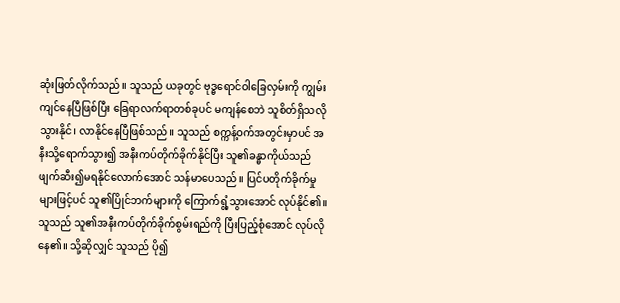ဆုံးဖြတ်လိုက်သည်။ သူသည် ယခုတွင် ဗုဒ္ဓရောင်ဝါခြေလှမ်းကို ကျွမ်းကျင်နေပြီဖြစ်ပြီး ခြေရာလက်ရာတစ်ခုပင် မကျန်စေဘဲ သူစိတ်ရှိသလို သွားနိုင်၊ လာနိုင်နေပြီဖြစ်သည်။ သူသည် စက္ကန့်ဝက်အတွင်းမှာပင် အနီးသို့ရောက်သွား၍ အနီးကပ်တိုက်ခိုက်နိုင်ပြီး သူ၏ခန္ဓာကိုယ်သည် ဖျက်ဆီး၍မရနိုင်လောက်အောင် သန်မာပေသည်။ ပြင်ပတိုက်ခိုက်မှုများဖြင့်ပင် သူ၏ပြိုင်ဘက်များကို ကြောက်ရွံ့သွားအောင် လုပ်နိုင်၏။ သူသည် သူ၏အနီးကပ်တိုက်ခိုက်စွမ်းရည်ကို ပြီးပြည့်စုံအောင် လုပ်လိုနေ၏။ သို့ဆိုလျှင် သူသည် ပို၍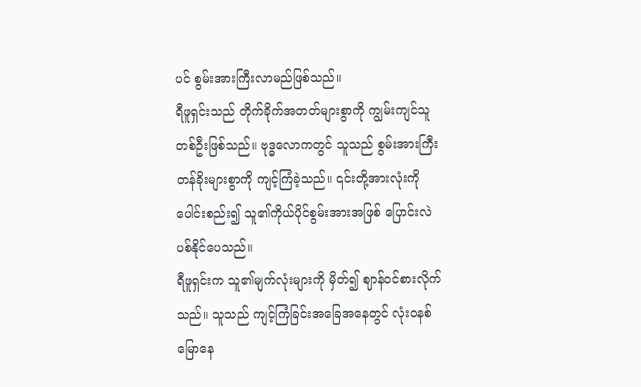ပင် စွမ်းအားကြီးလာမည်ဖြစ်သည်။
ရီဖူရှင်းသည် တိုက်ခိုက်အတတ်များစွာကို ကျွမ်းကျင်သူတစ်ဦးဖြစ်သည်။ ဗုဒ္ဓလောကတွင် သူသည် စွမ်းအားကြီး တန်ခိုးများစွာကို ကျင့်ကြံခဲ့သည်။ ၎င်းတို့အားလုံးကို ပေါင်းစည်း၍ သူ၏ကိုယ်ပိုင်စွမ်းအားအဖြစ် ပြောင်းလဲပစ်နိုင်ပေသည်။
ရီဖူရှင်းက သူ၏မျက်လုံးများကို မှိတ်၍ ဈာန်ဝင်စားလိုက်သည်။ သူသည် ကျင့်ကြံခြင်းအခြေအနေတွင် လုံးဝနစ်မြောနေ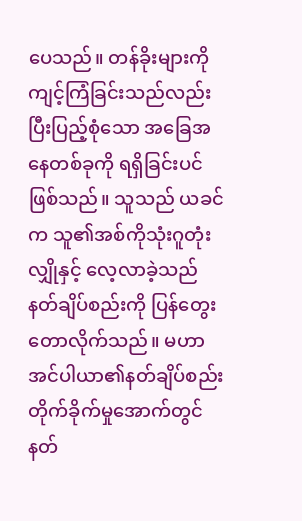ပေသည်။ တန်ခိုးများကို ကျင့်ကြံခြင်းသည်လည်း ပြီးပြည့်စုံသော အခြေအနေတစ်ခုကို ရရှိခြင်းပင်ဖြစ်သည်။ သူသည် ယခင်က သူ၏အစ်ကိုသုံးဂူတုံးလျှိုနှင့် လေ့လာခဲ့သည် နတ်ချိပ်စည်းကို ပြန်တွေးတောလိုက်သည်။ မဟာအင်ပါယာ၏နတ်ချိပ်စည်းတိုက်ခိုက်မှုအောက်တွင် နတ်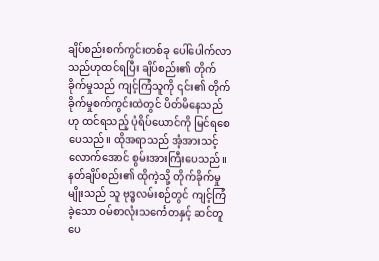ချိပ်စည်းစက်ကွင်းတစ်ခု ပေါ်ပေါက်လာသည်ဟုထင်ရပြီး ချိပ်စည်း၏ တိုက်ခိုက်မှုသည် ကျင့်ကြံသူကို ၎င်း၏ တိုက်ခိုက်မှုစက်ကွင်းထဲတွင် ပိတ်မိနေသည်ဟု ထင်ရသည့် ပုံရိပ်ယောင်ကို မြင်ရစေပေသည်။ ထိုအရာသည် အံ့အားသင့်လောက်အောင် စွမ်းအားကြီးပေသည်။
နတ်ချိပ်စည်း၏ ထိုကဲ့သို့ တိုက်ခိုက်မှုမျိုးသည် သူ ဗုဒ္ဓလမ်းစဉ်တွင် ကျင့်ကြံခဲ့သော ဝမ်စာလုံးသင်္ကေတနှင့် ဆင်တူပေ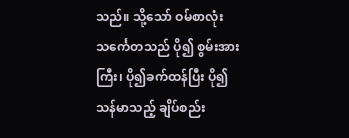သည်။ သို့သော် ဝမ်စာလုံးသင်္ကေတသည် ပို၍ စွမ်းအားကြီး၊ ပို၍ခက်ထန်ပြီး ပို၍သန်မာသည့် ချိပ်စည်း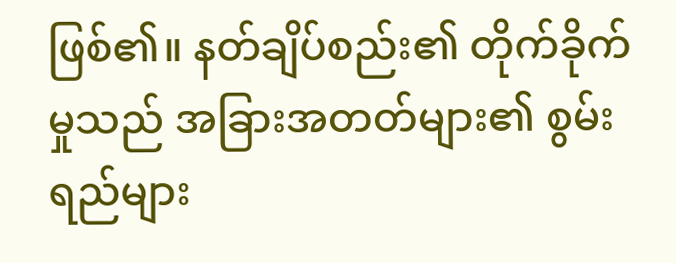ဖြစ်၏။ နတ်ချိပ်စည်း၏ တိုက်ခိုက်မှုသည် အခြားအတတ်များ၏ စွမ်းရည်များ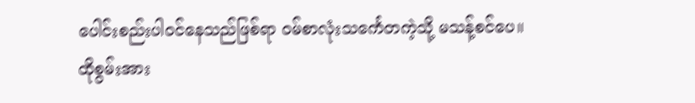ပေါင်းစည်းပါဝင်နေသည်ဖြစ်ရာ ဝမ်စာလုံးသင်္ကေတကဲ့သို့ မသန့်စင်ပေ။
ထိုစွမ်းအား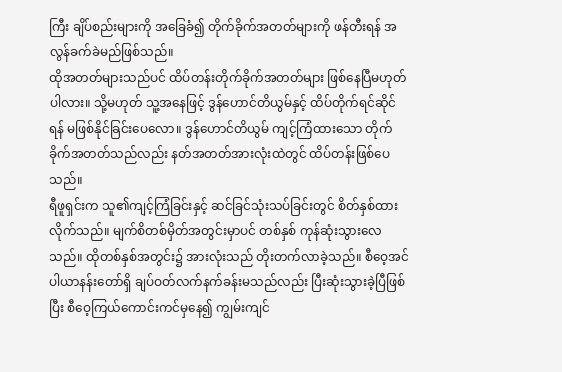ကြီး ချိပ်စည်းများကို အခြေခံ၍ တိုက်ခိုက်အတတ်များကို ဖန်တီးရန် အလွန်ခက်ခဲမည်ဖြစ်သည်။
ထိုအတတ်များသည်ပင် ထိပ်တန်းတိုက်ခိုက်အတတ်များ ဖြစ်နေပြီမဟုတ်ပါလား။ သို့မဟုတ် သူ့အနေဖြင့် ဒွန်ဟောင်တိယွမ်နှင့် ထိပ်တိုက်ရင်ဆိုင်ရန် မဖြစ်နိုင်ခြင်းပေလော။ ဒွန်ဟောင်တိယွမ် ကျင့်ကြံထားသော တိုက်ခိုက်အတတ်သည်လည်း နတ်အတတ်အားလုံးထဲတွင် ထိပ်တန်းဖြစ်ပေသည်။
ရီဖူရှင်းက သူ၏ကျင့်ကြံခြင်းနှင့် ဆင်ခြင်သုံးသပ်ခြင်းတွင် စိတ်နှစ်ထားလိုက်သည်။ မျက်စိတစ်မှိတ်အတွင်းမှာပင် တစ်နှစ် ကုန်ဆုံးသွားလေသည်။ ထိုတစ်နှစ်အတွင်း၌ အားလုံးသည် တိုးတက်လာခဲ့သည်။ စီဝေ့အင်ပါယာနန်းတော်ရှိ ချပ်ဝတ်လက်နက်ခန်းမသည်လည်း ပြီးဆုံးသွားခဲ့ပြီဖြစ်ပြီး စီဝေ့ကြယ်ကောင်းကင်မှနေ၍ ကျွမ်းကျင်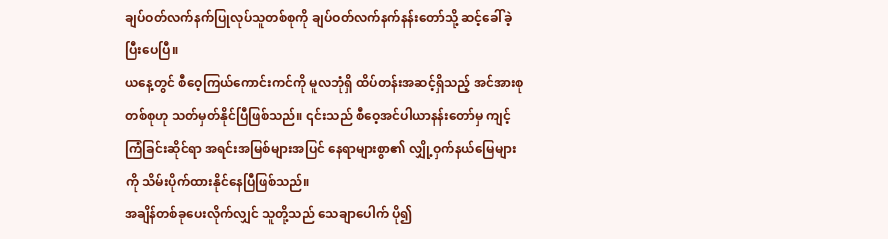ချပ်ဝတ်လက်နက်ပြုလုပ်သူတစ်စုကို ချပ်ဝတ်လက်နက်နန်းတော်သို့ ဆင့်ခေါ်ခဲ့ပြီးပေပြီ။
ယနေ့တွင် စီဝေ့ကြယ်ကောင်းကင်ကို မူလဘုံရှိ ထိပ်တန်းအဆင့်ရှိသည့် အင်အားစုတစ်စုဟု သတ်မှတ်နိုင်ပြီဖြစ်သည်။ ၎င်းသည် စီဝေ့အင်ပါယာနန်းတော်မှ ကျင့်ကြံခြင်းဆိုင်ရာ အရင်းအမြစ်များအပြင် နေရာများစွာ၏ လျှို့ဝှက်နယ်မြေများကို သိမ်းပိုက်ထားနိုင်နေပြီဖြစ်သည်။
အချိန်တစ်ခုပေးလိုက်လျှင် သူတို့သည် သေချာပေါက် ပို၍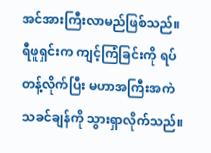အင်အားကြီးလာမည်ဖြစ်သည်။
ရီဖူရှင်းက ကျင့်ကြံခြင်းကို ရပ်တန့်လိုက်ပြီး မဟာအကြီးအကဲ သခင်ချန်ကို သွားရှာလိုက်သည်။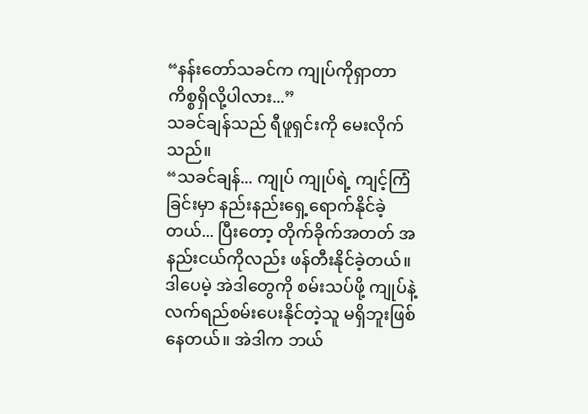“နန်းတော်သခင်က ကျုပ်ကိုရှာတာ ကိစ္စရှိလို့ပါလား...”
သခင်ချန်သည် ရီဖူရှင်းကို မေးလိုက်သည်။
“သခင်ချန်... ကျုပ် ကျုပ်ရဲ့ ကျင့်ကြံခြင်းမှာ နည်းနည်းရှေ့ရောက်နိုင်ခဲ့တယ်... ပြီးတော့ တိုက်ခိုက်အတတ် အနည်းငယ်ကိုလည်း ဖန်တီးနိုင်ခဲ့တယ်။ ဒါပေမဲ့ အဲဒါတွေကို စမ်းသပ်ဖို့ ကျုပ်နဲ့ လက်ရည်စမ်းပေးနိုင်တဲ့သူ မရှိဘူးဖြစ်နေတယ်။ အဲဒါက ဘယ်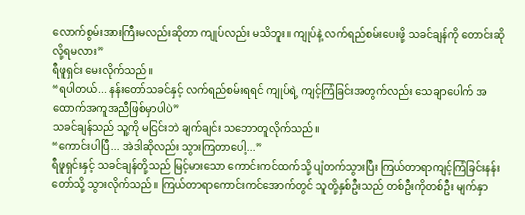လောက်စွမ်းအားကြီးမလည်းဆိုတာ ကျုပ်လည်း မသိဘူး။ ကျုပ်နဲ့ လက်ရည်စမ်းပေးဖို့ သခင်ချန်ကို တောင်းဆိုလို့ရမလား”
ရီဖူရှင်း မေးလိုက်သည်။
“ရပါတယ်... နန်းတော်သခင်နှင့် လက်ရည်စမ်းရရင် ကျုပ်ရဲ့ ကျင့်ကြံခြင်းအတွက်လည်း သေချာပေါက် အထောက်အကူအညီဖြစ်မှာပါပဲ”
သခင်ချန်သည် သူ့ကို မငြင်းဘဲ ချက်ချင်း သဘောတူလိုက်သည်။
“ကောင်းပါပြီ... အဲဒါဆိုလည်း သွားကြတာပေါ့...”
ရီဖူရှင်းနှင့် သခင်ချန်တို့သည် မြင့်မားသော ကောင်းကင်ထက်သို့ ပျံတက်သွားပြီး ကြယ်တာရာကျင့်ကြံခြင်းနန်းတော်သို့ သွားလိုက်သည်။ ကြယ်တာရာကောင်းကင်အောက်တွင် သူတို့နှစ်ဦးသည် တစ်ဦးကိုတစ်ဦး မျက်နှာ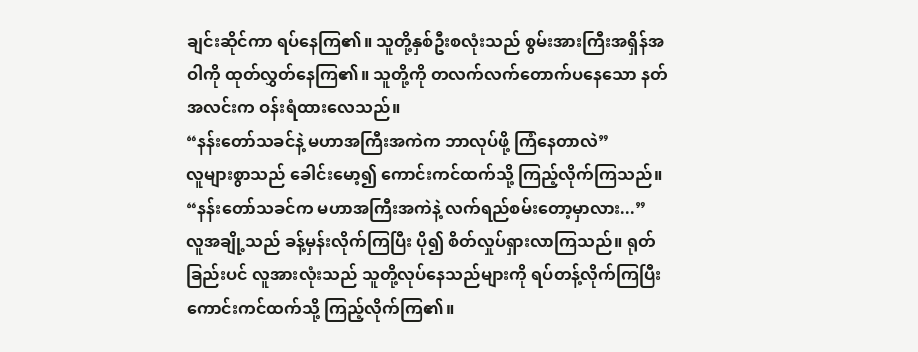ချင်းဆိုင်ကာ ရပ်နေကြ၏။ သူတို့နှစ်ဦးစလုံးသည် စွမ်းအားကြီးအရှိန်အဝါကို ထုတ်လွှတ်နေကြ၏။ သူတို့ကို တလက်လက်တောက်ပနေသော နတ်အလင်းက ဝန်းရံထားလေသည်။
“နန်းတော်သခင်နဲ့ မဟာအကြီးအကဲက ဘာလုပ်ဖို့ ကြံနေတာလဲ”
လူများစွာသည် ခေါင်းမော့၍ ကောင်းကင်ထက်သို့ ကြည့်လိုက်ကြသည်။
“နန်းတော်သခင်က မဟာအကြီးအကဲနဲ့ လက်ရည်စမ်းတော့မှာလား...”
လူအချို့သည် ခန့်မှန်းလိုက်ကြပြီး ပို၍ စိတ်လှုပ်ရှားလာကြသည်။ ရုတ်ခြည်းပင် လူအားလုံးသည် သူတို့လုပ်နေသည်များကို ရပ်တန့်လိုက်ကြပြီး ကောင်းကင်ထက်သို့ ကြည့်လိုက်ကြ၏။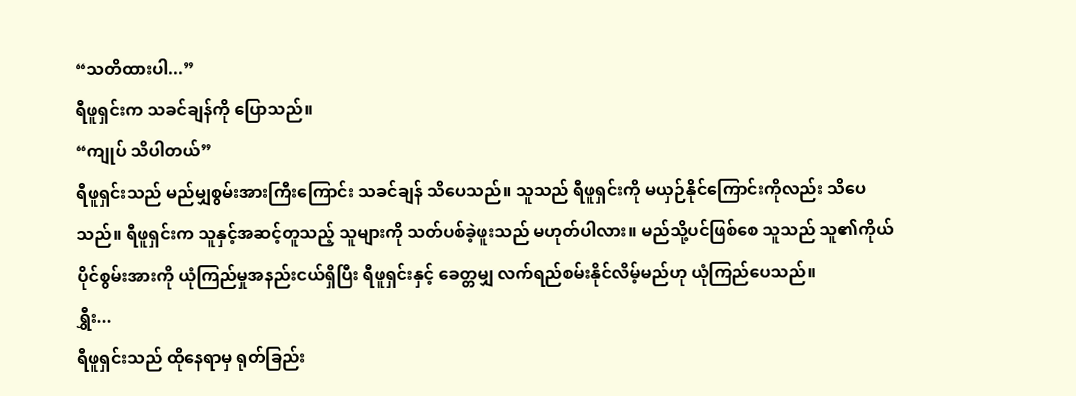“သတိထားပါ...”
ရီဖူရှင်းက သခင်ချန်ကို ပြောသည်။
“ကျုပ် သိပါတယ်”
ရီဖူရှင်းသည် မည်မျှစွမ်းအားကြီးကြောင်း သခင်ချန် သိပေသည်။ သူသည် ရီဖူရှင်းကို မယှဉ်နိုင်ကြောင်းကိုလည်း သိပေသည်။ ရီဖူရှင်းက သူနှင့်အဆင့်တူသည့် သူများကို သတ်ပစ်ခဲ့ဖူးသည် မဟုတ်ပါလား။ မည်သို့ပင်ဖြစ်စေ သူသည် သူ၏ကိုယ်ပိုင်စွမ်းအားကို ယုံကြည်မှုအနည်းငယ်ရှိပြီး ရီဖူရှင်းနှင့် ခေတ္တမျှ လက်ရည်စမ်းနိုင်လိမ့်မည်ဟု ယုံကြည်ပေသည်။
ရွှီး...
ရီဖူရှင်းသည် ထိုနေရာမှ ရုတ်ခြည်း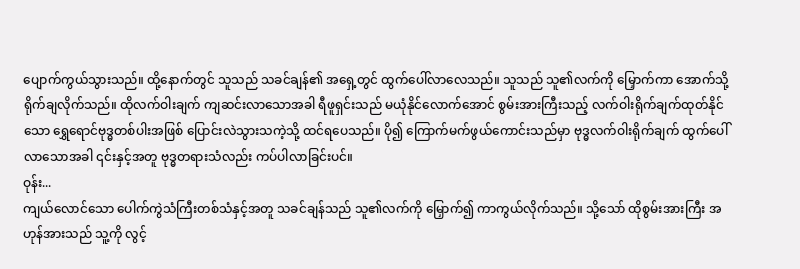ပျောက်ကွယ်သွားသည်။ ထို့နောက်တွင် သူသည် သခင်ချန်၏ အရှေ့တွင် ထွက်ပေါ်လာလေသည်။ သူသည် သူ၏လက်ကို မြှောက်ကာ အောက်သို့ ရိုက်ချလိုက်သည်။ ထိုလက်ဝါးချက် ကျဆင်းလာသောအခါ ရီဖူရှင်းသည် မယုံနိုင်လောက်အောင် စွမ်းအားကြီးသည့် လက်ဝါးရိုက်ချက်ထုတ်နိုင်သော ရွှေရောင်ဗုဒ္ဓတစ်ပါးအဖြစ် ပြောင်းလဲသွားသကဲ့သို့ ထင်ရပေသည်။ ပို၍ ကြောက်မက်ဖွယ်ကောင်းသည်မှာ ဗုဒ္ဓလက်ဝါးရိုက်ချက် ထွက်ပေါ်လာသောအခါ ၎င်းနှင့်အတူ ဗုဒ္ဓတရားသံလည်း ကပ်ပါလာခြင်းပင်။
ဝုန်း...
ကျယ်လောင်သော ပေါက်ကွဲသံကြီးတစ်သံနှင့်အတူ သခင်ချန်သည် သူ၏လက်ကို မြှောက်၍ ကာကွယ်လိုက်သည်။ သို့သော် ထိုစွမ်းအားကြီး အဟုန်အားသည် သူ့ကို လွင့်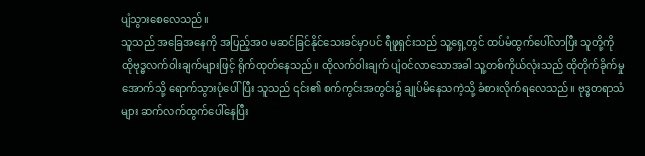ပျံသွားစေလေသည်။
သူသည် အခြေအနေကို အပြည့်အဝ မဆင်ခြင်နိုင်သေးခင်မှာပင် ရီဖူရှင်းသည် သူ့ရှေ့တွင် ထပ်မံထွက်ပေါ်လာပြီး သူတို့ကို ထိုဗုဒ္ဓလက်ဝါးချက်များဖြင့် ရိုက်ထုတ်နေသည်။ ထိုလက်ဝါးချက် ပျံဝင်လာသောအခါ သူ့တစ်ကိုယ်လုံးသည် ထိုတိုက်ခိုက်မှုအောက်သို့ ရောက်သွားပုံပေါ်ပြီး သူသည် ၎င်း၏ စက်ကွင်းအတွင်း၌ ချုပ်မိနေသကဲ့သို့ ခံစားလိုက်ရလေသည်။ ဗုဒ္ဓတရာသံများ ဆက်လက်ထွက်ပေါ်နေပြီး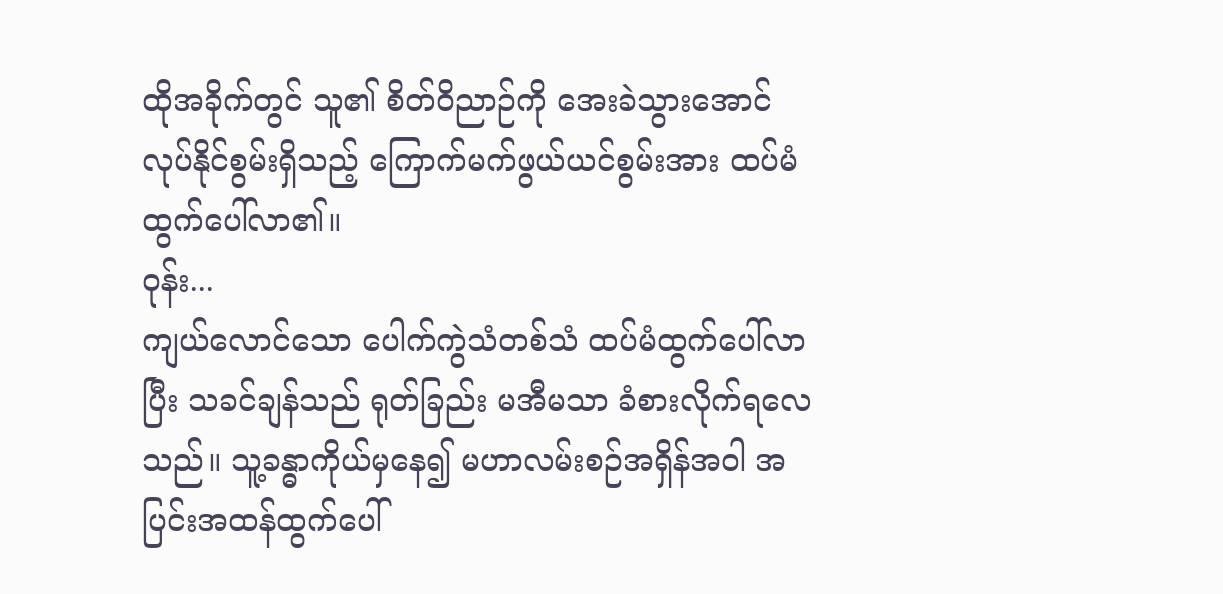ထိုအခိုက်တွင် သူ၏ စိတ်ဝိညာဉ်ကို အေးခဲသွားအောင် လုပ်နိုင်စွမ်းရှိသည့် ကြောက်မက်ဖွယ်ယင်စွမ်းအား ထပ်မံထွက်ပေါ်လာ၏။
ဝုန်း...
ကျယ်လောင်သော ပေါက်ကွဲသံတစ်သံ ထပ်မံထွက်ပေါ်လာပြီး သခင်ချန်သည် ရုတ်ခြည်း မအီမသာ ခံစားလိုက်ရလေသည်။ သူ့ခန္ဓာကိုယ်မှနေ၍ မဟာလမ်းစဉ်အရှိန်အဝါ အပြင်းအထန်ထွက်ပေါ်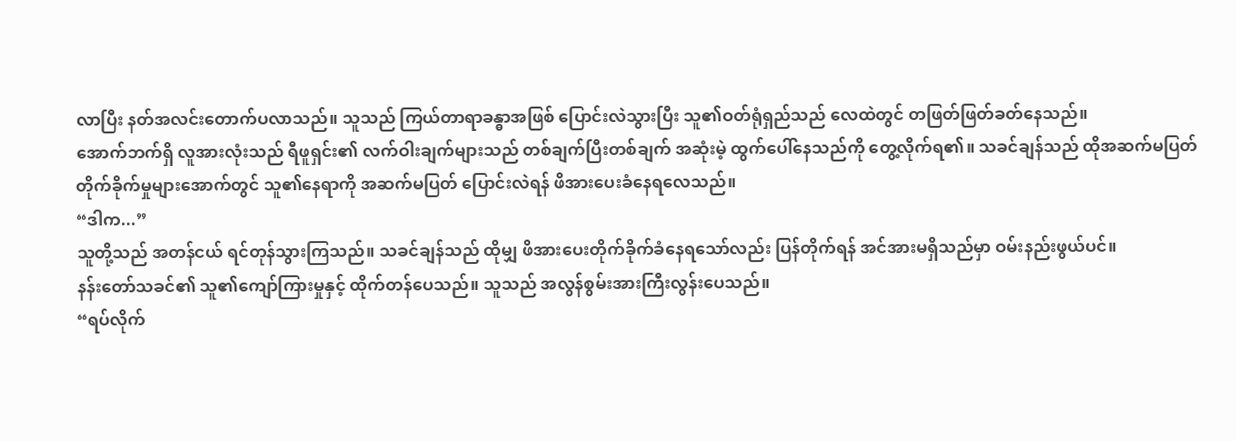လာပြီး နတ်အလင်းတောက်ပလာသည်။ သူသည် ကြယ်တာရာခန္ဓာအဖြစ် ပြောင်းလဲသွားပြီး သူ၏ဝတ်ရုံရှည်သည် လေထဲတွင် တဖြတ်ဖြတ်ခတ်နေသည်။
အောက်ဘက်ရှိ လူအားလုံးသည် ရီဖူရှင်း၏ လက်ဝါးချက်များသည် တစ်ချက်ပြီးတစ်ချက် အဆုံးမဲ့ ထွက်ပေါ်နေသည်ကို တွေ့လိုက်ရ၏။ သခင်ချန်သည် ထိုအဆက်မပြတ်တိုက်ခိုက်မှုများအောက်တွင် သူ၏နေရာကို အဆက်မပြတ် ပြောင်းလဲရန် ဖိအားပေးခံနေရလေသည်။
“ဒါက...”
သူတို့သည် အတန်ငယ် ရင်တုန်သွားကြသည်။ သခင်ချန်သည် ထိုမျှ ဖိအားပေးတိုက်ခိုက်ခံနေရသော်လည်း ပြန်တိုက်ရန် အင်အားမရှိသည်မှာ ဝမ်းနည်းဖွယ်ပင်။
နန်းတော်သခင်၏ သူ၏ကျော်ကြားမှုနှင့် ထိုက်တန်ပေသည်။ သူသည် အလွန်စွမ်းအားကြီးလွန်းပေသည်။
“ရပ်လိုက်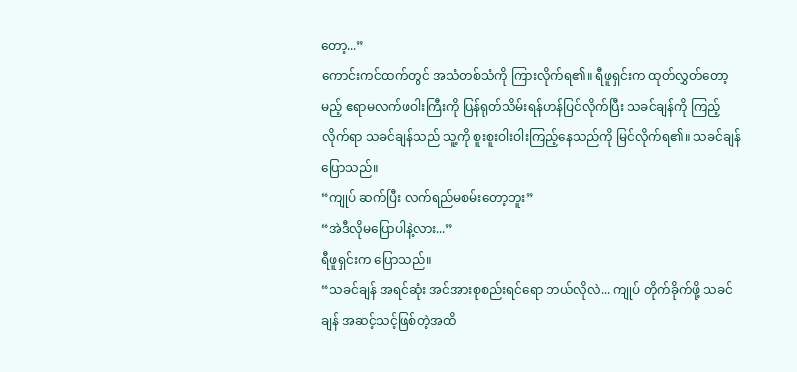တော့...”
ကောင်းကင်ထက်တွင် အသံတစ်သံကို ကြားလိုက်ရ၏။ ရီဖူရှင်းက ထုတ်လွှတ်တော့မည့် ဧရာမလက်ဖဝါးကြီးကို ပြန်ရုတ်သိမ်းရန်ဟန်ပြင်လိုက်ပြီး သခင်ချန်ကို ကြည့်လိုက်ရာ သခင်ချန်သည် သူ့ကို စူးစူးဝါးဝါးကြည့်နေသည်ကို မြင်လိုက်ရ၏။ သခင်ချန် ပြောသည်။
“ကျုပ် ဆက်ပြီး လက်ရည်မစမ်းတော့ဘူး”
“အဲဒီလိုမပြောပါနဲ့လား...”
ရီဖူရှင်းက ပြောသည်။
“သခင်ချန် အရင်ဆုံး အင်အားစုစည်းရင်ရော ဘယ်လိုလဲ... ကျုပ် တိုက်ခိုက်ဖို့ သခင်ချန် အဆင့်သင့်ဖြစ်တဲ့အထိ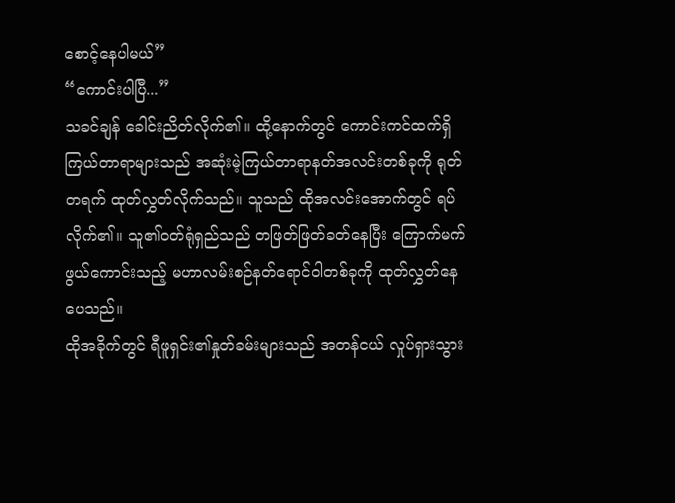စောင့်နေပါမယ်”
“ကောင်းပါပြီ...”
သခင်ချန် ခေါင်းညိတ်လိုက်၏။ ထို့နောက်တွင် ကောင်းကင်ထက်ရှိ ကြယ်တာရာများသည် အဆုံးမဲ့ကြယ်တာရာနတ်အလင်းတစ်ခုကို ရုတ်တရက် ထုတ်လွှတ်လိုက်သည်။ သူသည် ထိုအလင်းအောက်တွင် ရပ်လိုက်၏။ သူ၏ဝတ်ရုံရှည်သည် တဖြတ်ဖြတ်ခတ်နေပြီး ကြောက်မက်ဖွယ်ကောင်းသည့် မဟာလမ်းစဉ်နတ်ရောင်ဝါတစ်ခုကို ထုတ်လွှတ်နေပေသည်။
ထိုအခိုက်တွင် ရီဖူရှင်း၏နှုတ်ခမ်းများသည် အတန်ငယ် လှုပ်ရှားသွား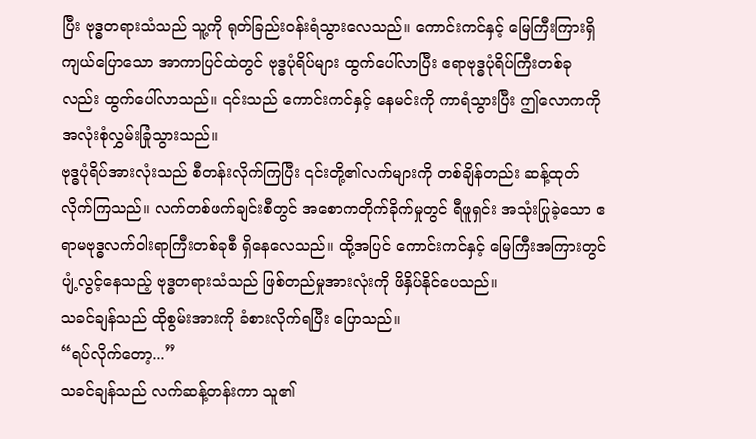ပြီး ဗုဒ္ဓတရားသံသည် သူ့ကို ရုတ်ခြည်းဝန်းရံသွားလေသည်။ ကောင်းကင်နှင့် မြေကြီးကြားရှိ ကျယ်ပြောသော အာကာပြင်ထဲတွင် ဗုဒ္ဓပုံရိပ်များ ထွက်ပေါ်လာပြီး ဧရာဗုဒ္ဓပုံရိပ်ကြီးတစ်ခုလည်း ထွက်ပေါ်လာသည်။ ၎င်းသည် ကောင်းကင်နှင့် နေမင်းကို ကာရံသွားပြီး ဤလောကကို အလုံးစုံလွှမ်းခြုံသွားသည်။
ဗုဒ္ဓပုံရိပ်အားလုံးသည် စီတန်းလိုက်ကြပြီး ၎င်းတို့၏လက်များကို တစ်ချိန်တည်း ဆန့်ထုတ်လိုက်ကြသည်။ လက်တစ်ဖက်ချင်းစီတွင် အစောကတိုက်ခိုက်မှုတွင် ရီဖူရှင်း အသုံးပြုခဲ့သော ဧရာမဗုဒ္ဓလက်ဝါးရာကြီးတစ်ခုစီ ရှိနေလေသည်။ ထို့အပြင် ကောင်းကင်နှင့် မြေကြီးအကြားတွင် ပျံ့လွင့်နေသည့် ဗုဒ္ဓတရားသံသည် ဖြစ်တည်မှုအားလုံးကို ဖိနှိပ်နိုင်ပေသည်။
သခင်ချန်သည် ထိုစွမ်းအားကို ခံစားလိုက်ရပြီး ပြောသည်။
“ရပ်လိုက်တော့...”
သခင်ချန်သည် လက်ဆန့်တန်းကာ သူ၏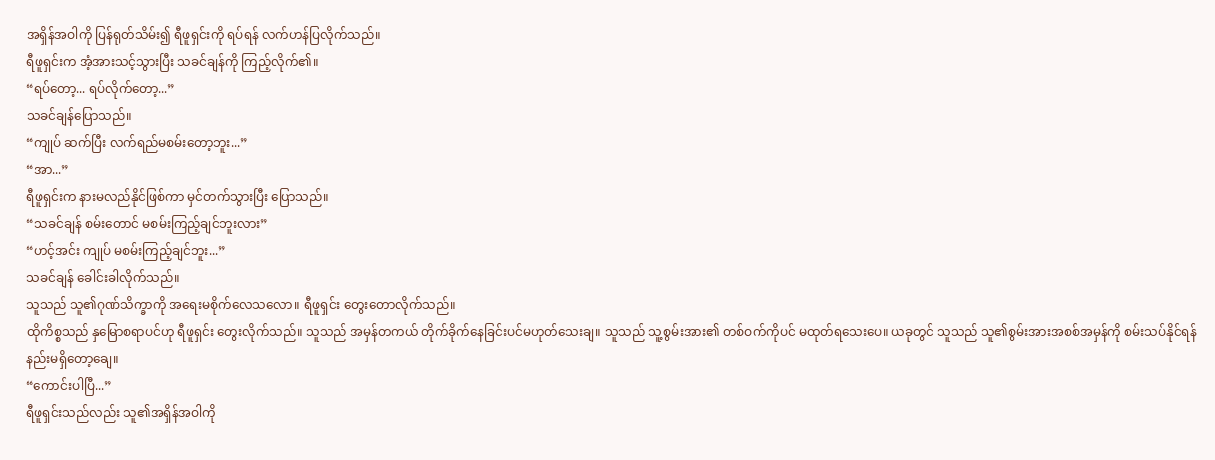အရှိန်အဝါကို ပြန်ရုတ်သိမ်း၍ ရီဖူရှင်းကို ရပ်ရန် လက်ဟန်ပြလိုက်သည်။
ရီဖူရှင်းက အံ့အားသင့်သွားပြီး သခင်ချန်ကို ကြည့်လိုက်၏။
“ရပ်တော့... ရပ်လိုက်တော့...”
သခင်ချန်ပြောသည်။
“ကျုပ် ဆက်ပြီး လက်ရည်မစမ်းတော့ဘူး...”
“အာ...”
ရီဖူရှင်းက နားမလည်နိုင်ဖြစ်ကာ မှင်တက်သွားပြီး ပြောသည်။
“သခင်ချန် စမ်းတောင် မစမ်းကြည့်ချင်ဘူးလား”
“ဟင့်အင်း ကျုပ် မစမ်းကြည့်ချင်ဘူး...”
သခင်ချန် ခေါင်းခါလိုက်သည်။
သူသည် သူ၏ဂုဏ်သိက္ခာကို အရေးမစိုက်လေသလော။ ရီဖူရှင်း တွေးတောလိုက်သည်။
ထိုကိစ္စသည် နှမြောစရာပင်ဟု ရီဖူရှင်း တွေးလိုက်သည်။ သူသည် အမှန်တကယ် တိုက်ခိုက်နေခြင်းပင်မဟုတ်သေးချ။ သူသည် သူ့စွမ်းအား၏ တစ်ဝက်ကိုပင် မထုတ်ရသေးပေ။ ယခုတွင် သူသည် သူ၏စွမ်းအားအစစ်အမှန်ကို စမ်းသပ်နိုင်ရန် နည်းမရှိတော့ချေ။
“ကောင်းပါပြီ...”
ရီဖူရှင်းသည်လည်း သူ၏အရှိန်အဝါကို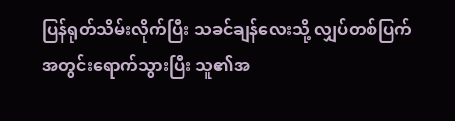ပြန်ရုတ်သိမ်းလိုက်ပြီး သခင်ချန်လေးသို့ လျှပ်တစ်ပြက်အတွင်းရောက်သွားပြီး သူ၏အ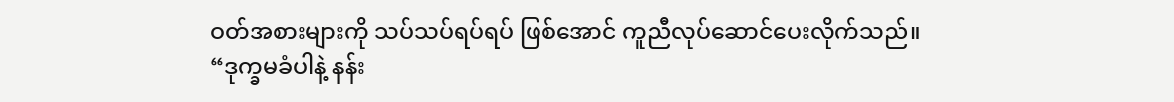ဝတ်အစားများကို သပ်သပ်ရပ်ရပ် ဖြစ်အောင် ကူညီလုပ်ဆောင်ပေးလိုက်သည်။
“ဒုက္ခမခံပါနဲ့ နန်း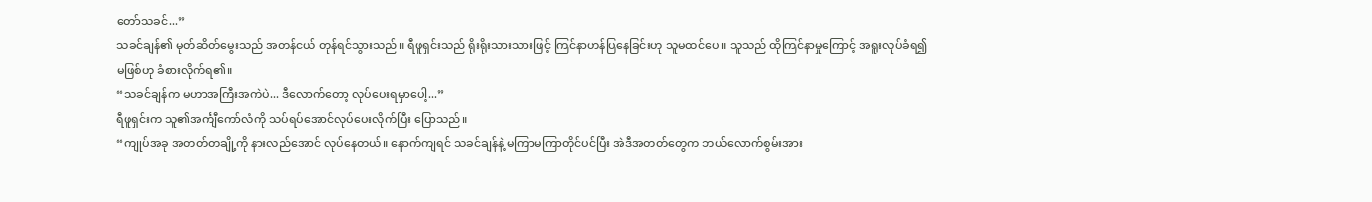တော်သခင်...”
သခင်ချန်၏ မုတ်ဆိတ်မွေးသည် အတန်ငယ် တုန်ရင်သွားသည်။ ရီဖူရှင်းသည် ရိုးရိုးသားသားဖြင့် ကြင်နာဟန်ပြနေခြင်းဟု သူမထင်ပေ။ သူသည် ထိုကြင်နာမှုကြောင့် အရူးလုပ်ခံရ၍မဖြစ်ဟု ခံစားလိုက်ရ၏။
“သခင်ချန်က မဟာအကြီးအကဲပဲ... ဒီလောက်တော့ လုပ်ပေးရမှာပေါ့...”
ရီဖူရှင်းက သူ၏အင်္ကျီကော်လံကို သပ်ရပ်အောင်လုပ်ပေးလိုက်ပြီး ပြောသည်။
“ကျုပ်အခု အတတ်တချို့ကို နားလည်အောင် လုပ်နေတယ်။ နောက်ကျရင် သခင်ချန်နဲ့ မကြာမကြာတိုင်ပင်ပြီး အဲဒီအတတ်တွေက ဘယ်လောက်စွမ်းအား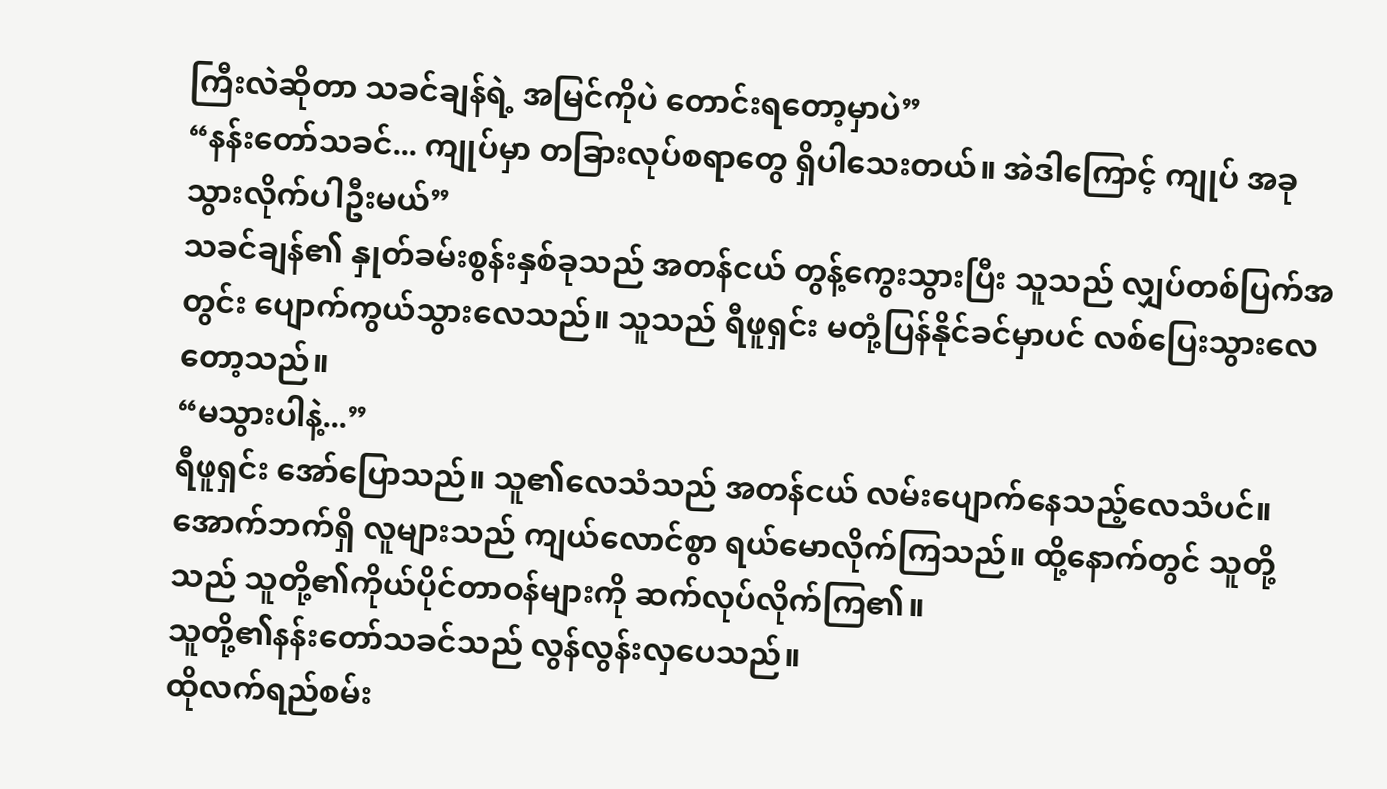ကြီးလဲဆိုတာ သခင်ချန်ရဲ့ အမြင်ကိုပဲ တောင်းရတော့မှာပဲ”
“နန်းတော်သခင်... ကျုပ်မှာ တခြားလုပ်စရာတွေ ရှိပါသေးတယ်။ အဲဒါကြောင့် ကျုပ် အခု သွားလိုက်ပါဦးမယ်”
သခင်ချန်၏ နှုတ်ခမ်းစွန်းနှစ်ခုသည် အတန်ငယ် တွန့်ကွေးသွားပြီး သူသည် လျှပ်တစ်ပြက်အတွင်း ပျောက်ကွယ်သွားလေသည်။ သူသည် ရီဖူရှင်း မတုံ့ပြန်နိုင်ခင်မှာပင် လစ်ပြေးသွားလေတော့သည်။
“မသွားပါနဲ့...”
ရီဖူရှင်း အော်ပြောသည်။ သူ၏လေသံသည် အတန်ငယ် လမ်းပျောက်နေသည့်လေသံပင်။
အောက်ဘက်ရှိ လူများသည် ကျယ်လောင်စွာ ရယ်မောလိုက်ကြသည်။ ထို့နောက်တွင် သူတို့သည် သူတို့၏ကိုယ်ပိုင်တာဝန်များကို ဆက်လုပ်လိုက်ကြ၏။
သူတို့၏နန်းတော်သခင်သည် လွန်လွန်းလှပေသည်။
ထိုလက်ရည်စမ်း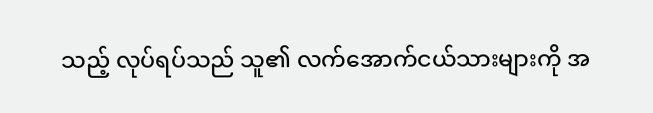သည့် လုပ်ရပ်သည် သူ၏ လက်အောက်ငယ်သားများကို အ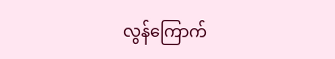လွန်ကြောက်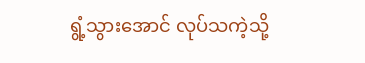ရွံ့သွားအောင် လုပ်သကဲ့သို့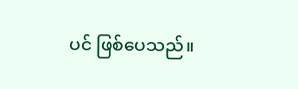ပင် ဖြစ်ပေသည်။